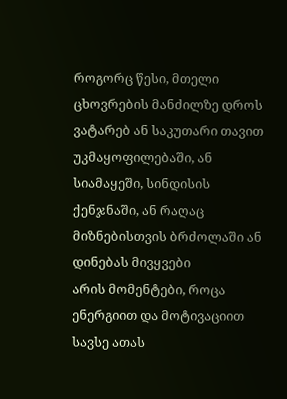როგორც წესი, მთელი ცხოვრების მანძილზე დროს ვატარებ ან საკუთარი თავით უკმაყოფილებაში, ან სიამაყეში, სინდისის ქენჯნაში, ან რაღაც მიზნებისთვის ბრძოლაში ან დინებას მივყვები
არის მომენტები, როცა ენერგიით და მოტივაციით სავსე ათას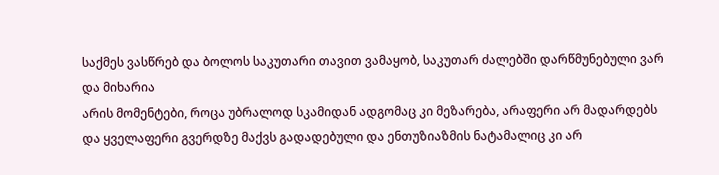საქმეს ვასწრებ და ბოლოს საკუთარი თავით ვამაყობ, საკუთარ ძალებში დარწმუნებული ვარ და მიხარია
არის მომენტები, როცა უბრალოდ სკამიდან ადგომაც კი მეზარება, არაფერი არ მადარდებს და ყველაფერი გვერდზე მაქვს გადადებული და ენთუზიაზმის ნატამალიც კი არ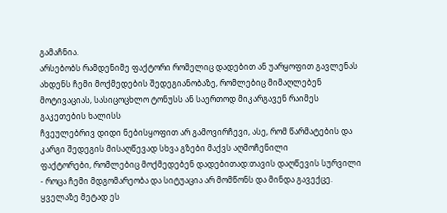გამაჩნია.
არსებობს რამდენიმე ფაქტორი რომელიც დადებით ან უარყოფით გავლენას ახდენს ჩემი მოქმედების შედეგიანობაზე, რომლებიც მიმაღლებენ მოტივაციას, სასიცოცხლო ტონუსს ან საერთოდ მიკარგავენ რაიმეს გაკეთების ხალისს
ჩვეულებრივ დიდი ნებისყოფით არ გამოვირჩევი, ასე, რომ წარმატების და კარგი შედეგის მისაღწევად სხვა გზები მაქვს აღმოჩენილი
ფაქტორები, რომლებიც მოქმედებენ დადებითად:თავის დაღწევის სურვილი - როცა ჩემი მდგომარეობა და სიტუაცია არ მომწონს და მინდა გავექცე. ყველაზე მეტად ეს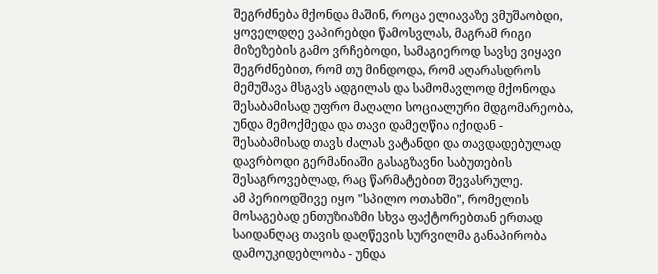შეგრძნება მქონდა მაშინ, როცა ელიავაზე ვმუშაობდი, ყოველდღე ვაპირებდი წამოსვლას, მაგრამ რიგი მიზეზების გამო ვრჩებოდი, სამაგიეროდ სავსე ვიყავი შეგრძნებით, რომ თუ მინდოდა, რომ აღარასდროს მემუშავა მსგავს ადგილას და სამომავლოდ მქონოდა შესაბამისად უფრო მაღალი სოციალური მდგომარეობა, უნდა მემოქმედა და თავი დამეღწია იქიდან - შესაბამისად თავს ძალას ვატანდი და თავდადებულად დავრბოდი გერმანიაში გასაგზავნი საბუთების შესაგროვებლად, რაც წარმატებით შევასრულე.
ამ პერიოდშივე იყო "სპილო ოთახში", რომელის მოსაგებად ენთუზიაზმი სხვა ფაქტორებთან ერთად საიდანღაც თავის დაღწევის სურვილმა განაპირობა
დამოუკიდებლობა - უნდა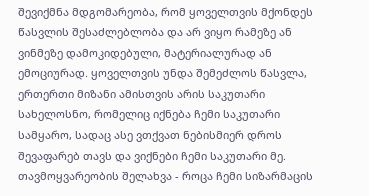შევიქმნა მდგომარეობა, რომ ყოველთვის მქონდეს წასვლის შესაძლებლობა და არ ვიყო რამეზე ან ვინმეზე დამოკიდებული, მატერიალურად ან ემოციურად. ყოველთვის უნდა შემეძლოს წასვლა, ერთერთი მიზანი ამისთვის არის საკუთარი სახელოსნო, რომელიც იქნება ჩემი საკუთარი სამყარო, სადაც ასე ვთქვათ ნებისმიერ დროს შევაფარებ თავს და ვიქნები ჩემი საკუთარი მე.
თავმოყვარეობის შელახვა - როცა ჩემი სიზარმაცის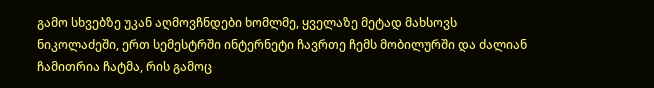გამო სხვებზე უკან აღმოვჩნდები ხომლმე, ყველაზე მეტად მახსოვს ნიკოლაძეში, ერთ სემესტრში ინტერნეტი ჩავრთე ჩემს მობილურში და ძალიან ჩამითრია ჩატმა, რის გამოც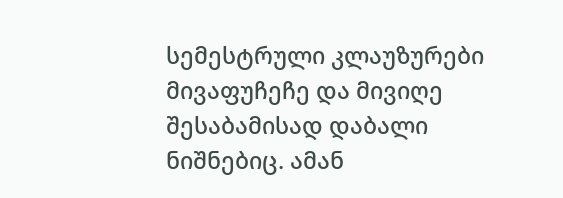სემესტრული კლაუზურები მივაფუჩეჩე და მივიღე შესაბამისად დაბალი ნიშნებიც. ამან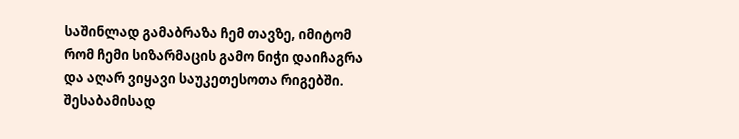საშინლად გამაბრაზა ჩემ თავზე, იმიტომ რომ ჩემი სიზარმაცის გამო ნიჭი დაიჩაგრა და აღარ ვიყავი საუკეთესოთა რიგებში. შესაბამისად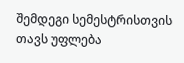შემდეგი სემესტრისთვის თავს უფლება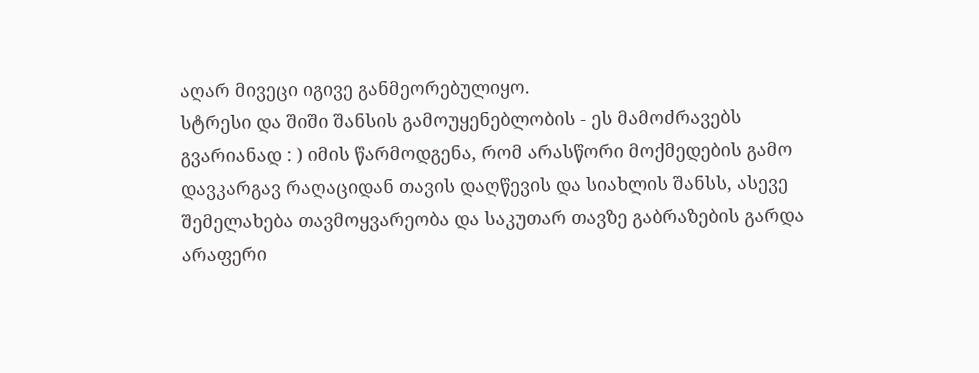აღარ მივეცი იგივე განმეორებულიყო.
სტრესი და შიში შანსის გამოუყენებლობის - ეს მამოძრავებს გვარიანად : ) იმის წარმოდგენა, რომ არასწორი მოქმედების გამო დავკარგავ რაღაციდან თავის დაღწევის და სიახლის შანსს, ასევე შემელახება თავმოყვარეობა და საკუთარ თავზე გაბრაზების გარდა არაფერი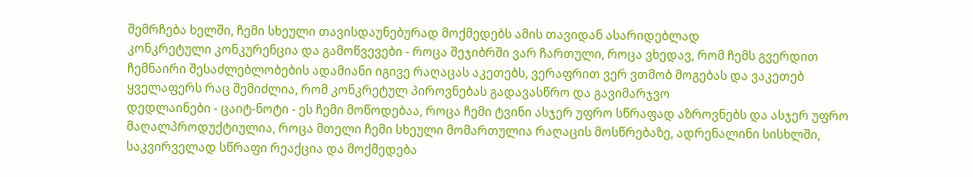შემრჩება ხელში, ჩემი სხეული თავისდაუნებურად მოქმედებს ამის თავიდან ასარიდებლად
კონკრეტული კონკურენცია და გამოწვევები - როცა შეჯიბრში ვარ ჩართული, როცა ვხედავ, რომ ჩემს გვერდით ჩემნაირი შესაძლებლობების ადამიანი იგივე რაღაცას აკეთებს, ვერაფრით ვერ ვთმობ მოგებას და ვაკეთებ ყველაფერს რაც შემიძლია, რომ კონკრეტულ პიროვნებას გადავასწრო და გავიმარჯვო
დედლაინები - ცაიტ-ნოტი - ეს ჩემი მოწოდებაა, როცა ჩემი ტვინი ასჯერ უფრო სწრაფად აზროვნებს და ასჯერ უფრო მაღალპროდუქტიულია, როცა მთელი ჩემი სხეული მომართულია რაღაცის მოსწრებაზე, ადრენალინი სისხლში, საკვირველად სწრაფი რეაქცია და მოქმედება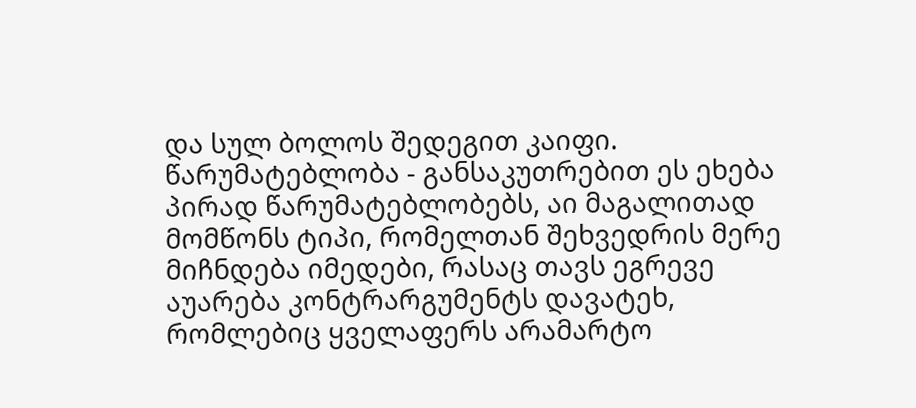და სულ ბოლოს შედეგით კაიფი.
წარუმატებლობა - განსაკუთრებით ეს ეხება პირად წარუმატებლობებს, აი მაგალითად მომწონს ტიპი, რომელთან შეხვედრის მერე მიჩნდება იმედები, რასაც თავს ეგრევე აუარება კონტრარგუმენტს დავატეხ, რომლებიც ყველაფერს არამარტო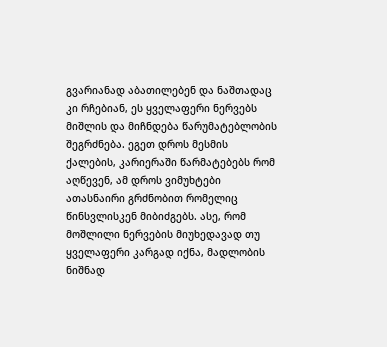გვარიანად აბათილებენ და ნაშთადაც კი რჩებიან, ეს ყველაფერი ნერვებს მიშლის და მიჩნდება წარუმატებლობის შეგრძნება. ეგეთ დროს მესმის ქალების, კარიერაში წარმატებებს რომ აღწევენ, ამ დროს ვიმუხტები ათასნაირი გრძნობით რომელიც წინსვლისკენ მიბიძგებს. ასე, რომ მოშლილი ნერვების მიუხედავად თუ ყველაფერი კარგად იქნა, მადლობის ნიშნად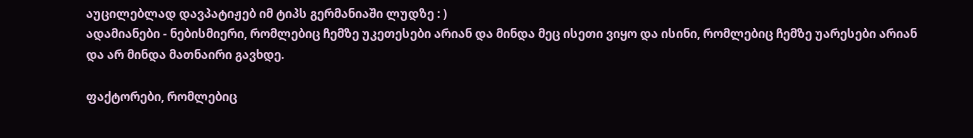აუცილებლად დავპატიჟებ იმ ტიპს გერმანიაში ლუდზე : )
ადამიანები - ნებისმიერი, რომლებიც ჩემზე უკეთესები არიან და მინდა მეც ისეთი ვიყო და ისინი, რომლებიც ჩემზე უარესები არიან და არ მინდა მათნაირი გავხდე.

ფაქტორები, რომლებიც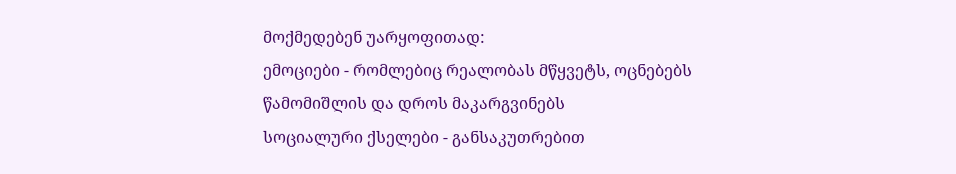მოქმედებენ უარყოფითად:
ემოციები - რომლებიც რეალობას მწყვეტს, ოცნებებს წამომიშლის და დროს მაკარგვინებს
სოციალური ქსელები - განსაკუთრებით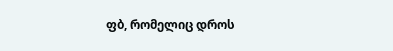ფბ, რომელიც დროს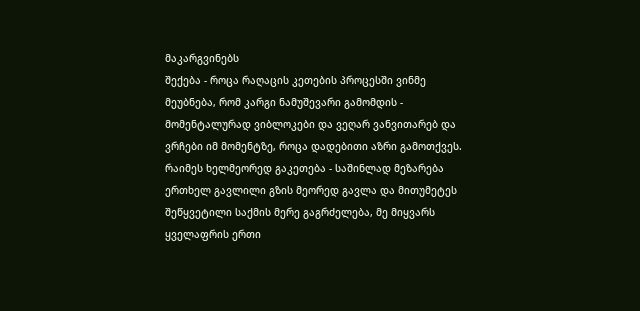მაკარგვინებს
შექება - როცა რაღაცის კეთების პროცესში ვინმე მეუბნება, რომ კარგი ნამუშევარი გამომდის - მომენტალურად ვიბლოკები და ვეღარ ვანვითარებ და ვრჩები იმ მომენტზე, როცა დადებითი აზრი გამოთქვეს.
რაიმეს ხელმეორედ გაკეთება - საშინლად მეზარება ერთხელ გავლილი გზის მეორედ გავლა და მითუმეტეს შეწყვეტილი საქმის მერე გაგრძელება, მე მიყვარს ყველაფრის ერთი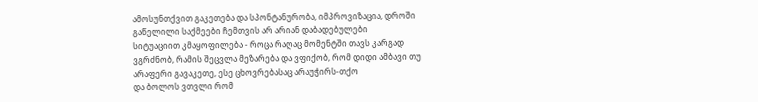ამოსუნთქვით გაკეთება და სპონტანურობა, იმპროვიზაცია, დროში გაწელილი საქმეები ჩემთვის არ არიან დაბადებულები
სიტუაციით კმაყოფილება - როცა რაღაც მომენტში თავს კარგად ვგრძნობ, რამის შეცვლა მეზარება და ვფიქობ, რომ დიდი ამბავი თუ არაფერი გავაკეთე, ესე ცხოვრებასაც არაუჭირს-თქო
და ბოლოს ვთვლი რომ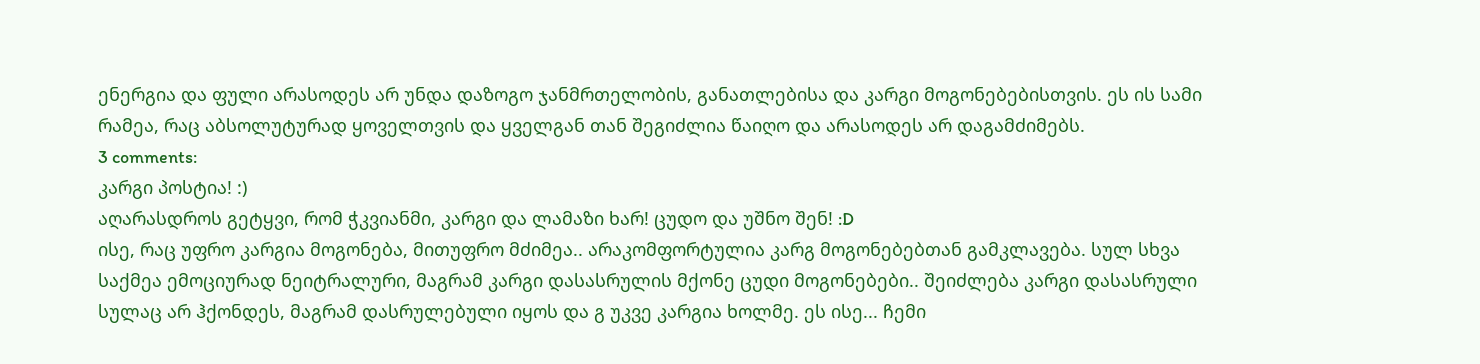ენერგია და ფული არასოდეს არ უნდა დაზოგო ჯანმრთელობის, განათლებისა და კარგი მოგონებებისთვის. ეს ის სამი რამეა, რაც აბსოლუტურად ყოველთვის და ყველგან თან შეგიძლია წაიღო და არასოდეს არ დაგამძიმებს.
3 comments:
კარგი პოსტია! :)
აღარასდროს გეტყვი, რომ ჭკვიანმი, კარგი და ლამაზი ხარ! ცუდო და უშნო შენ! :D
ისე, რაც უფრო კარგია მოგონება, მითუფრო მძიმეა.. არაკომფორტულია კარგ მოგონებებთან გამკლავება. სულ სხვა საქმეა ემოციურად ნეიტრალური, მაგრამ კარგი დასასრულის მქონე ცუდი მოგონებები.. შეიძლება კარგი დასასრული სულაც არ ჰქონდეს, მაგრამ დასრულებული იყოს და გ უკვე კარგია ხოლმე. ეს ისე... ჩემი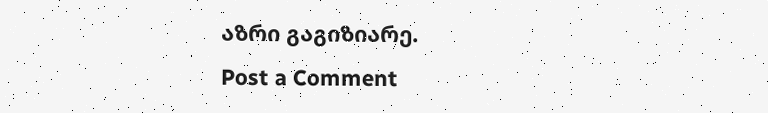აზრი გაგიზიარე.
Post a Comment